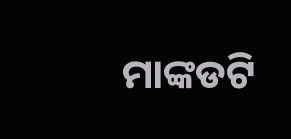ମାଙ୍କଡଟି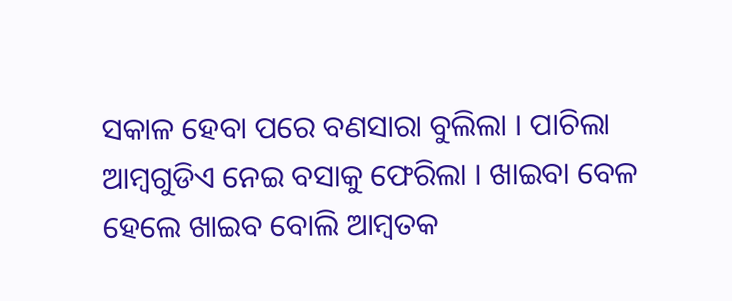ସକାଳ ହେବା ପରେ ବଣସାରା ବୁଲିଲା । ପାଚିଲା ଆମ୍ବଗୁଡିଏ ନେଇ ବସାକୁ ଫେରିଲା । ଖାଇବା ବେଳ ହେଲେ ଖାଇବ ବୋଲି ଆମ୍ବତକ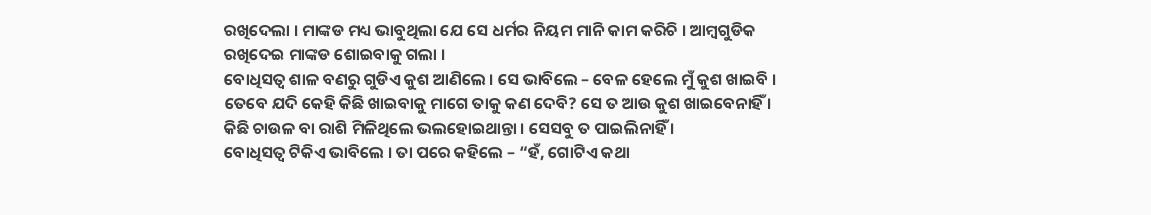ରଖିଦେଲା । ମାଙ୍କଡ ମଧ୍ୟ ଭାବୁଥିଲା ଯେ ସେ ଧର୍ମର ନିୟମ ମାନି କାମ କରିଚି । ଆମ୍ବଗୁଡିକ ରଖିଦେଇ ମାଙ୍କଡ ଶୋଇବାକୁ ଗଲା ।
ବୋଧିସତ୍ୱ ଶାଳ ବଣରୁ ଗୁଡିଏ କୁଶ ଆଣିଲେ । ସେ ଭାବିଲେ – ବେଳ ହେଲେ ମୁଁ କୁଶ ଖାଇବି । ତେବେ ଯଦି କେହି କିଛି ଖାଇବାକୁ ମାଗେ ତାକୁ କଣ ଦେବି? ସେ ତ ଆଉ କୁଶ ଖାଇବେନାହିଁ । କିଛି ଚାଉଳ ବା ରାଶି ମିଳିଥିଲେ ଭଲହୋଇଥାନ୍ତା । ସେସବୁ ତ ପାଇଲିନାହିଁ ।
ବୋଧିସତ୍ୱ ଟିକିଏ ଭାବିଲେ । ତା ପରେ କହିଲେ – “ହଁ, ଗୋଟିଏ କଥା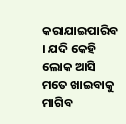କରାଯାଇପାରିବ । ଯଦି କେହି ଲୋକ ଆସି ମତେ ଖାଇବାକୁ ମାଗିବ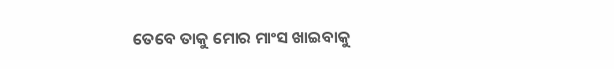ତେବେ ତାକୁ ମୋର ମାଂସ ଖାଇବାକୁ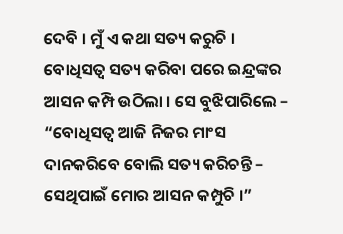ଦେବି । ମୁଁ ଏ କଥା ସତ୍ୟ କରୁଚି ।
ବୋଧିସତ୍ୱ ସତ୍ୟ କରିବା ପରେ ଇନ୍ଦ୍ରଙ୍କର ଆସନ କମ୍ପି ଉଠିଲା । ସେ ବୁଝିପାରିଲେ – “ବୋଧିସତ୍ୱ ଆଜି ନିଜର ମାଂସ ଦାନକରିବେ ବୋଲି ସତ୍ୟ କରିଚନ୍ତି – ସେଥିପାଇଁ ମୋର ଆସନ କମ୍ପୁଚି ।”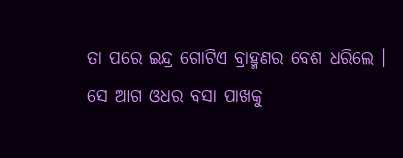ତା ପରେ ଇନ୍ଦ୍ର ଗୋଟିଏ ବ୍ରାହ୍ମଣର ବେଶ ଧରିଲେ । ସେ ଆଗ ଓଧର ବସା ପାଖକୁ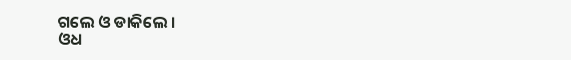ଗଲେ ଓ ଡାକିଲେ ।
ଓଧ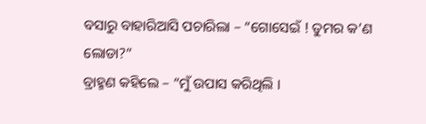ବସାରୁ ବାହାରିଆସି ପଚାରିଲା – “ଗୋସେଇଁ ! ତୁମର କ’ଣ ଲୋଡା?”
ବ୍ରାହ୍ମଣ କହିଲେ – “ମୁଁ ଉପାସ କରିଥିଲି ।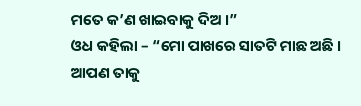ମତେ କ’ଣ ଖାଇବାକୁ ଦିଅ ।”
ଓଧ କହିଲା – “ମୋ ପାଖରେ ସାତଟି ମାଛ ଅଛି । ଆପଣ ତାକୁ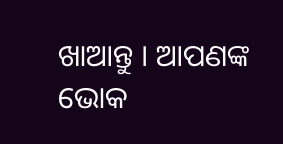ଖାଆନ୍ତୁ । ଆପଣଙ୍କ ଭୋକ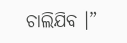ଚାଲିଯିବ ।”